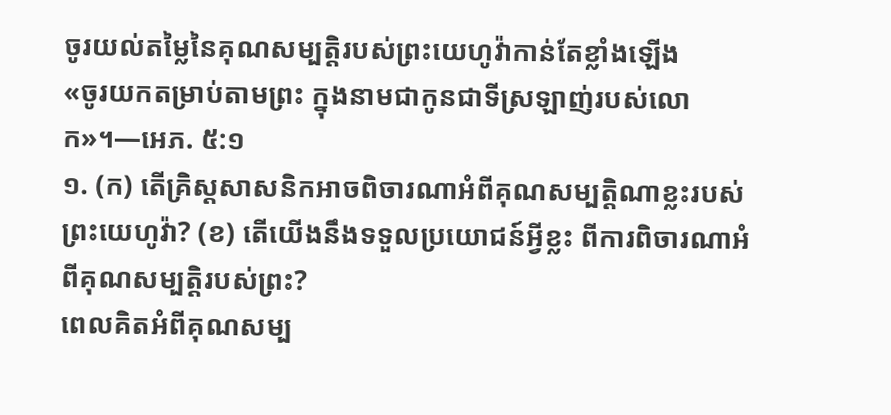ចូរយល់តម្លៃនៃគុណសម្បត្ដិរបស់ព្រះយេហូវ៉ាកាន់តែខ្លាំងឡើង
«ចូរយកតម្រាប់តាមព្រះ ក្នុងនាមជាកូនជាទីស្រឡាញ់របស់លោក»។—អេភ. ៥:១
១. (ក) តើគ្រិស្តសាសនិកអាចពិចារណាអំពីគុណសម្បត្ដិណាខ្លះរបស់ព្រះយេហូវ៉ា? (ខ) តើយើងនឹងទទួលប្រយោជន៍អ្វីខ្លះ ពីការពិចារណាអំពីគុណសម្បត្ដិរបស់ព្រះ?
ពេលគិតអំពីគុណសម្ប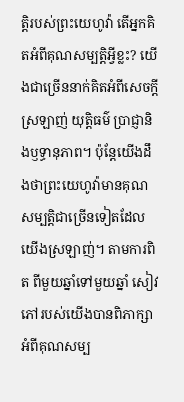ត្ដិរបស់ព្រះយេហូវ៉ា តើអ្នកគិតអំពីគុណសម្បត្ដិអ្វីខ្លះ? យើងជាច្រើននាក់គិតអំពីសេចក្ដីស្រឡាញ់ យុត្ដិធម៌ ប្រាជ្ញានិងឫទ្ធានុភាព។ ប៉ុន្តែយើងដឹងថាព្រះយេហូវ៉ាមានគុណសម្បត្ដិជាច្រើនទៀតដែលយើងស្រឡាញ់។ តាមការពិត ពីមួយឆ្នាំទៅមួយឆ្នាំ សៀវភៅរបស់យើងបានពិភាក្សាអំពីគុណសម្ប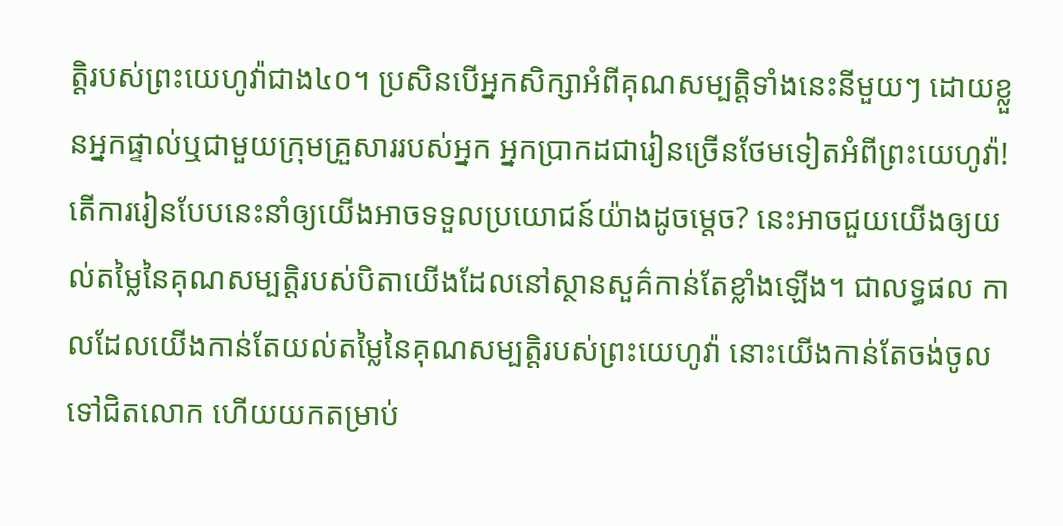ត្ដិរបស់ព្រះយេហូវ៉ាជាង៤០។ ប្រសិនបើអ្នកសិក្សាអំពីគុណសម្បត្ដិទាំងនេះនីមួយៗ ដោយខ្លួនអ្នកផ្ទាល់ឬជាមួយក្រុមគ្រួសាររបស់អ្នក អ្នកប្រាកដជារៀនច្រើនថែមទៀតអំពីព្រះយេហូវ៉ា! តើការរៀនបែបនេះនាំឲ្យយើងអាចទទួលប្រយោជន៍យ៉ាងដូចម្ដេច? នេះអាចជួយយើងឲ្យយល់តម្លៃនៃគុណសម្បត្ដិរបស់បិតាយើងដែលនៅស្ថានសួគ៌កាន់តែខ្លាំងឡើង។ ជាលទ្ធផល កាលដែលយើងកាន់តែយល់តម្លៃនៃគុណសម្បត្ដិរបស់ព្រះយេហូវ៉ា នោះយើងកាន់តែចង់ចូលទៅជិតលោក ហើយយកតម្រាប់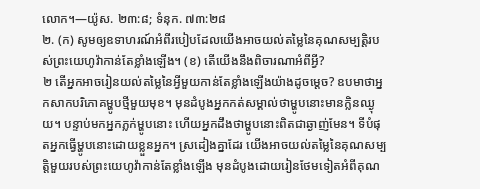លោក។—យ៉ូស. ២៣:៨; ទំនុក. ៧៣:២៨
២. (ក) សូមឲ្យឧទាហរណ៍អំពីរបៀបដែលយើងអាចយល់តម្លៃនៃគុណសម្បត្ដិរបស់ព្រះយេហូវ៉ាកាន់តែខ្លាំងឡើង។ (ខ) តើយើងនឹងពិចារណាអំពីអ្វី?
២ តើអ្នកអាចរៀនយល់តម្លៃនៃអ្វីមួយកាន់តែខ្លាំងឡើងយ៉ាងដូចម្ដេច? ឧបមាថាអ្នកសាកបរិភោគម្ហូបថ្មីមួយមុខ។ មុនដំបូងអ្នកកត់សម្គាល់ថាម្ហូបនោះមានក្លិនឈ្ងុយ។ បន្ទាប់មកអ្នកភ្លក់ម្ហូបនោះ ហើយអ្នកដឹងថាម្ហូបនោះពិតជាឆ្ងាញ់មែន។ ទីបំផុតអ្នកធ្វើម្ហូបនោះដោយខ្លួនអ្នក។ ស្រដៀងគ្នាដែរ យើងអាចយល់តម្លៃនៃគុណសម្បត្ដិមួយរបស់ព្រះយេហូវ៉ាកាន់តែខ្លាំងឡើង មុនដំបូងដោយរៀនថែមទៀតអំពីគុណ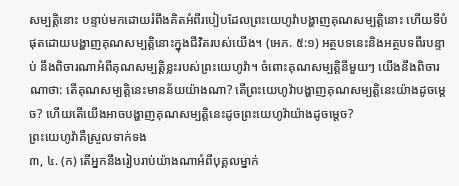សម្បត្ដិនោះ បន្ទាប់មកដោយរំពឹងគិតអំពីរបៀបដែលព្រះយេហូវ៉ាបង្ហាញគុណសម្បត្ដិនោះ ហើយទីបំផុតដោយបង្ហាញគុណសម្បត្ដិនោះក្នុងជីវិតរបស់យើង។ (អេភ. ៥:១) អត្ថបទនេះនិងអត្ថបទពីរបន្ទាប់ នឹងពិចារណាអំពីគុណសម្បត្ដិខ្លះរបស់ព្រះយេហូវ៉ា។ ចំពោះគុណសម្បត្ដិនីមួយៗ យើងនឹងពិចារណាថា: តើគុណសម្បត្ដិនេះមានន័យយ៉ាងណា? តើព្រះយេហូវ៉ាបង្ហាញគុណសម្បត្ដិនេះយ៉ាងដូចម្ដេច? ហើយតើយើងអាចបង្ហាញគុណសម្បត្ដិនេះដូចព្រះយេហូវ៉ាយ៉ាងដូចម្ដេច?
ព្រះយេហូវ៉ាគឺស្រួលទាក់ទង
៣, ៤. (ក) តើអ្នកនឹងរៀបរាប់យ៉ាងណាអំពីបុគ្គលម្នាក់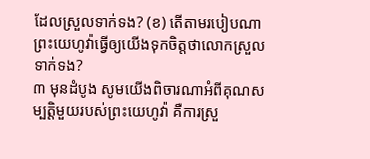ដែលស្រួលទាក់ទង? (ខ) តើតាមរបៀបណាព្រះយេហូវ៉ាធ្វើឲ្យយើងទុកចិត្តថាលោកស្រួលទាក់ទង?
៣ មុនដំបូង សូមយើងពិចារណាអំពីគុណសម្បត្ដិមួយរបស់ព្រះយេហូវ៉ា គឺការស្រួ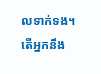លទាក់ទង។ តើអ្នកនឹង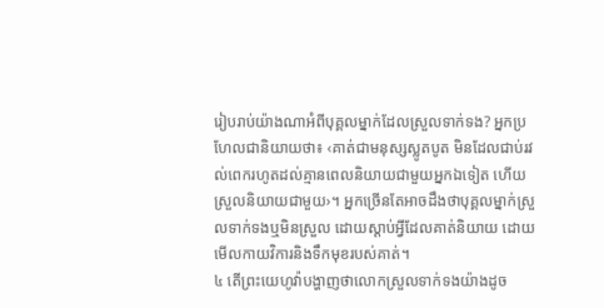រៀបរាប់យ៉ាងណាអំពីបុគ្គលម្នាក់ដែលស្រួលទាក់ទង? អ្នកប្រហែលជានិយាយថា៖ ‹គាត់ជាមនុស្សស្លូតបូត មិនដែលជាប់រវល់ពេករហូតដល់គ្មានពេលនិយាយជាមួយអ្នកឯទៀត ហើយស្រួលនិយាយជាមួយ›។ អ្នកច្រើនតែអាចដឹងថាបុគ្គលម្នាក់ស្រួលទាក់ទងឬមិនស្រួល ដោយស្ដាប់អ្វីដែលគាត់និយាយ ដោយមើលកាយវិការនិងទឹកមុខរបស់គាត់។
៤ តើព្រះយេហូវ៉ាបង្ហាញថាលោកស្រួលទាក់ទងយ៉ាងដូច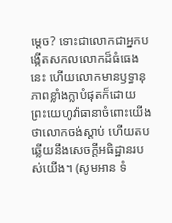ម្ដេច? ទោះជាលោកជាអ្នកបង្កើតសកលលោកដ៏ធំធេងនេះ ហើយលោកមានឫទ្ធានុភាពខ្លាំងក្លាបំផុតក៏ដោយ ព្រះយេហូវ៉ាធានាចំពោះយើងថាលោកចង់ស្ដាប់ ហើយតបឆ្លើយនឹងសេចក្ដីអធិដ្ឋានរបស់យើង។ (សូមអាន ទំ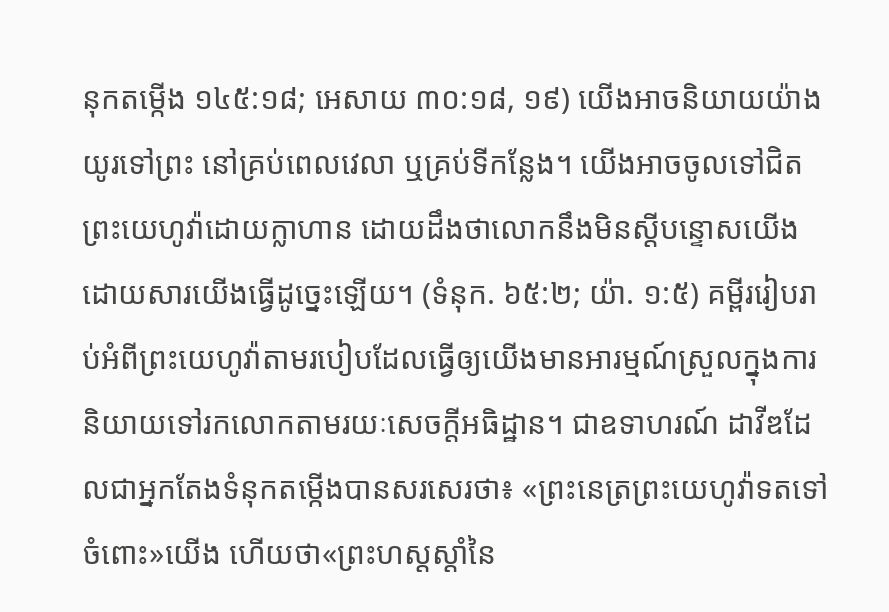នុកតម្កើង ១៤៥:១៨; អេសាយ ៣០:១៨, ១៩) យើងអាចនិយាយយ៉ាងយូរទៅព្រះ នៅគ្រប់ពេលវេលា ឬគ្រប់ទីកន្លែង។ យើងអាចចូលទៅជិតព្រះយេហូវ៉ាដោយក្លាហាន ដោយដឹងថាលោកនឹងមិនស្តីបន្ទោសយើង ដោយសារយើងធ្វើដូច្នេះឡើយ។ (ទំនុក. ៦៥:២; យ៉ា. ១:៥) គម្ពីររៀបរាប់អំពីព្រះយេហូវ៉ាតាមរបៀបដែលធ្វើឲ្យយើងមានអារម្មណ៍ស្រួលក្នុងការនិយាយទៅរកលោកតាមរយៈសេចក្ដីអធិដ្ឋាន។ ជាឧទាហរណ៍ ដាវីឌដែលជាអ្នកតែងទំនុកតម្កើងបានសរសេរថា៖ «ព្រះនេត្រព្រះយេហូវ៉ាទតទៅចំពោះ»យើង ហើយថា«ព្រះហស្តស្ដាំនៃ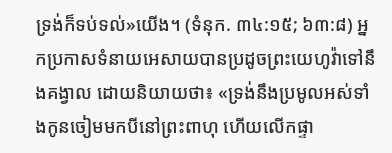ទ្រង់ក៏ទប់ទល់»យើង។ (ទំនុក. ៣៤:១៥; ៦៣:៨) អ្នកប្រកាសទំនាយអេសាយបានប្រដូចព្រះយេហូវ៉ាទៅនឹងគង្វាល ដោយនិយាយថា៖ «ទ្រង់នឹងប្រមូលអស់ទាំងកូនចៀមមកបីនៅព្រះពាហុ ហើយលើកផ្ទា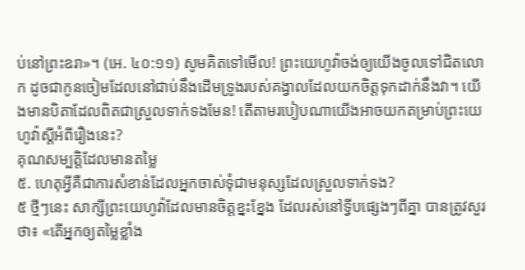ប់នៅព្រះឧរា»។ (អេ. ៤០:១១) សូមគិតទៅមើល! ព្រះយេហូវ៉ាចង់ឲ្យយើងចូលទៅជិតលោក ដូចជាកូនចៀមដែលនៅជាប់នឹងដើមទ្រូងរបស់គង្វាលដែលយកចិត្តទុកដាក់នឹងវា។ យើងមានបិតាដែលពិតជាស្រួលទាក់ទងមែន! តើតាមរបៀបណាយើងអាចយកតម្រាប់ព្រះយេហូវ៉ាស្តីអំពីរឿងនេះ?
គុណសម្បត្ដិដែលមានតម្លៃ
៥. ហេតុអ្វីគឺជាការសំខាន់ដែលអ្នកចាស់ទុំជាមនុស្សដែលស្រួលទាក់ទង?
៥ ថ្មីៗនេះ សាក្សីព្រះយេហូវ៉ាដែលមានចិត្តខ្នះខ្នែង ដែលរស់នៅទ្វីបផ្សេងៗពីគ្នា បានត្រូវសួរថា៖ «តើអ្នកឲ្យតម្លៃខ្លាំង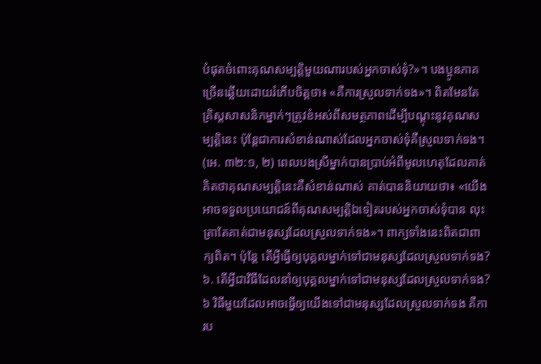បំផុតចំពោះគុណសម្បត្ដិមួយណារបស់អ្នកចាស់ទុំ?»។ បងប្អូនភាគច្រើនឆ្លើយដោយរំភើបចិត្តថា៖ «គឺការស្រួលទាក់ទង»។ ពិតមែនតែគ្រិស្តសាសនិកម្នាក់ៗត្រូវខំអស់ពីសមត្ថភាពដើម្បីបណ្ដុះនូវគុណសម្បត្ដិនេះ ប៉ុន្តែជាការសំខាន់ណាស់ដែលអ្នកចាស់ទុំគឺស្រួលទាក់ទង។ (អេ. ៣២:១, ២) ពេលបងស្រីម្នាក់បានប្រាប់អំពីមូលហេតុដែលគាត់គិតថាគុណសម្បត្ដិនេះគឺសំខាន់ណាស់ គាត់បាននិយាយថា៖ «យើងអាចទទួលប្រយោជន៍ពីគុណសម្បត្ដិឯទៀតរបស់អ្នកចាស់ទុំបាន លុះត្រាតែគាត់ជាមនុស្សដែលស្រួលទាក់ទង»។ ពាក្យទាំងនេះពិតជាពាក្យពិត។ ប៉ុន្តែ តើអ្វីធ្វើឲ្យបុគ្គលម្នាក់ទៅជាមនុស្សដែលស្រួលទាក់ទង?
៦. តើអ្វីជាវិធីដែលនាំឲ្យបុគ្គលម្នាក់ទៅជាមនុស្សដែលស្រួលទាក់ទង?
៦ វិធីមួយដែលអាចធ្វើឲ្យយើងទៅជាមនុស្សដែលស្រួលទាក់ទង គឺការប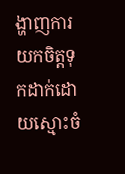ង្ហាញការយកចិត្តទុកដាក់ដោយស្មោះចំ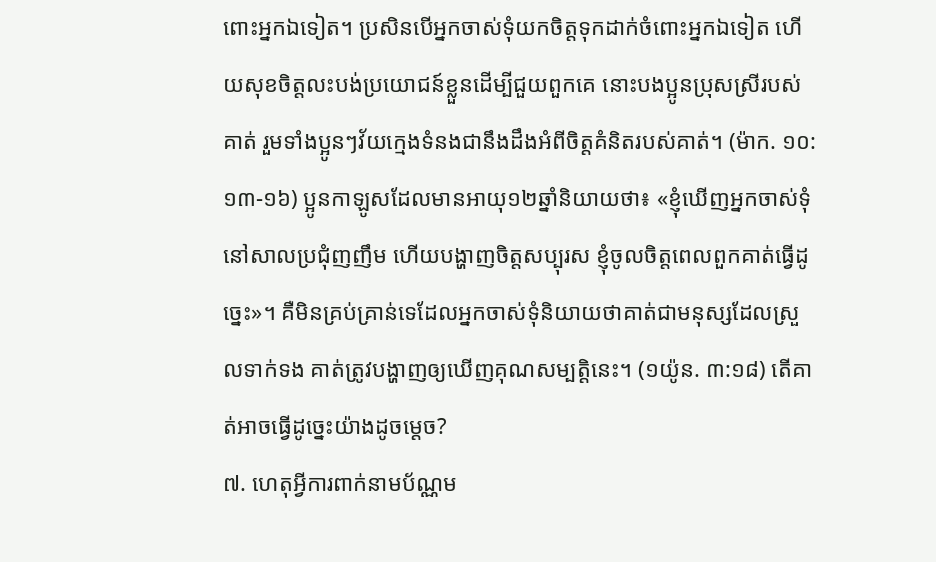ពោះអ្នកឯទៀត។ ប្រសិនបើអ្នកចាស់ទុំយកចិត្តទុកដាក់ចំពោះអ្នកឯទៀត ហើយសុខចិត្តលះបង់ប្រយោជន៍ខ្លួនដើម្បីជួយពួកគេ នោះបងប្អូនប្រុសស្រីរបស់គាត់ រួមទាំងប្អូនៗវ័យក្មេងទំនងជានឹងដឹងអំពីចិត្តគំនិតរបស់គាត់។ (ម៉ាក. ១០:១៣-១៦) ប្អូនកាឡូសដែលមានអាយុ១២ឆ្នាំនិយាយថា៖ «ខ្ញុំឃើញអ្នកចាស់ទុំនៅសាលប្រជុំញញឹម ហើយបង្ហាញចិត្តសប្បុរស ខ្ញុំចូលចិត្តពេលពួកគាត់ធ្វើដូច្នេះ»។ គឺមិនគ្រប់គ្រាន់ទេដែលអ្នកចាស់ទុំនិយាយថាគាត់ជាមនុស្សដែលស្រួលទាក់ទង គាត់ត្រូវបង្ហាញឲ្យឃើញគុណសម្បត្ដិនេះ។ (១យ៉ូន. ៣:១៨) តើគាត់អាចធ្វើដូច្នេះយ៉ាងដូចម្ដេច?
៧. ហេតុអ្វីការពាក់នាមប័ណ្ណម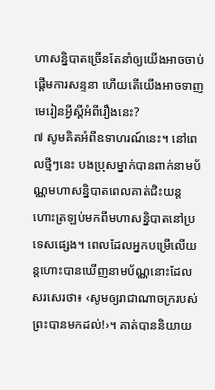ហាសន្និបាតច្រើនតែនាំឲ្យយើងអាចចាប់ផ្ដើមការសន្ទនា ហើយតើយើងអាចទាញមេរៀនអ្វីស្តីអំពីរឿងនេះ?
៧ សូមគិតអំពីឧទាហរណ៍នេះ។ នៅពេលថ្មីៗនេះ បងប្រុសម្នាក់បានពាក់នាមប័ណ្ណមហាសន្និបាតពេលគាត់ជិះយន្តហោះត្រឡប់មកពីមហាសន្និបាតនៅប្រទេសផ្សេង។ ពេលដែលអ្នកបម្រើលើយន្តហោះបានឃើញនាមប័ណ្ណនោះដែលសរសេរថា៖ ‹សូមឲ្យរាជាណាចក្ររបស់ព្រះបានមកដល់!›។ គាត់បាននិយាយ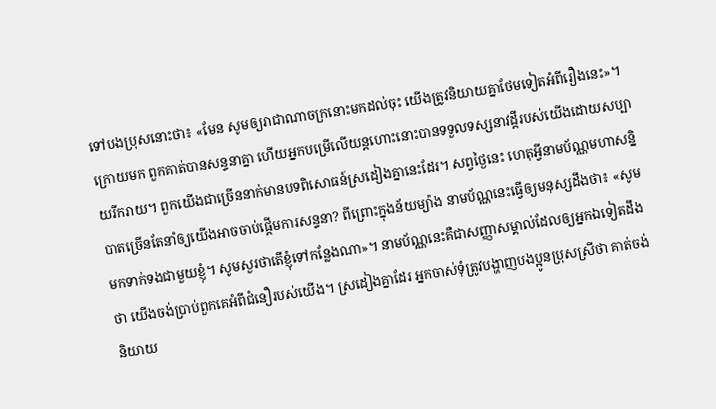ទៅបងប្រុសនោះថា៖ «មែន សូមឲ្យរាជាណាចក្រនោះមកដល់ចុះ យើងត្រូវនិយាយគ្នាថែមទៀតអំពីរឿងនេះ»។ ក្រោយមក ពួកគាត់បានសន្ទនាគ្នា ហើយអ្នកបម្រើលើយន្តហោះនោះបានទទួលទស្សនាវដ្ដីរបស់យើងដោយសប្បាយរីករាយ។ ពួកយើងជាច្រើននាក់មានបទពិសោធន៍ស្រដៀងគ្នានេះដែរ។ សព្វថ្ងៃនេះ ហេតុអ្វីនាមប័ណ្ណមហាសន្និបាតច្រើនតែនាំឲ្យយើងអាចចាប់ផ្ដើមការសន្ទនា? ពីព្រោះក្នុងន័យម្យ៉ាង នាមប័ណ្ណនេះធ្វើឲ្យមនុស្សដឹងថា៖ «សូមមកទាក់ទងជាមួយខ្ញុំ។ សូមសួរថាតើខ្ញុំទៅកន្លែងណា»។ នាមប័ណ្ណនេះគឺជាសញ្ញាសម្គាល់ដែលឲ្យអ្នកឯទៀតដឹងថា យើងចង់ប្រាប់ពួកគេអំពីជំនឿរបស់យើង។ ស្រដៀងគ្នាដែរ អ្នកចាស់ទុំត្រូវបង្ហាញបងប្អូនប្រុសស្រីថា គាត់ចង់និយាយ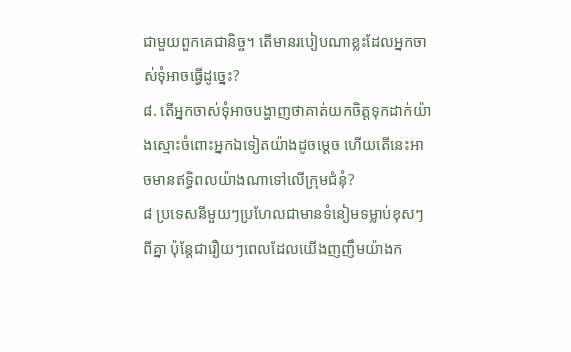ជាមួយពួកគេជានិច្ច។ តើមានរបៀបណាខ្លះដែលអ្នកចាស់ទុំអាចធ្វើដូច្នេះ?
៨. តើអ្នកចាស់ទុំអាចបង្ហាញថាគាត់យកចិត្តទុកដាក់យ៉ាងស្មោះចំពោះអ្នកឯទៀតយ៉ាងដូចម្ដេច ហើយតើនេះអាចមានឥទ្ធិពលយ៉ាងណាទៅលើក្រុមជំនុំ?
៨ ប្រទេសនីមួយៗប្រហែលជាមានទំនៀមទម្លាប់ខុសៗពីគ្នា ប៉ុន្តែជារឿយៗពេលដែលយើងញញឹមយ៉ាងក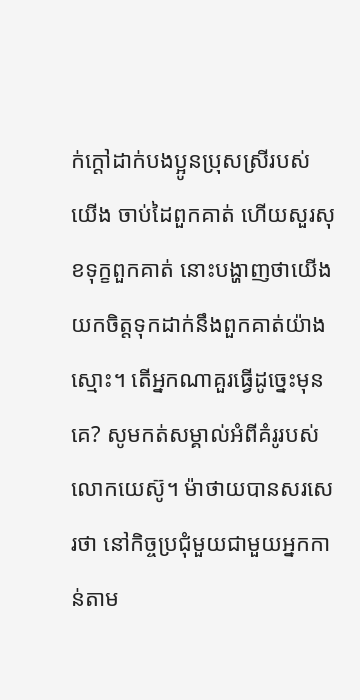ក់ក្ដៅដាក់បងប្អូនប្រុសស្រីរបស់យើង ចាប់ដៃពួកគាត់ ហើយសួរសុខទុក្ខពួកគាត់ នោះបង្ហាញថាយើងយកចិត្តទុកដាក់នឹងពួកគាត់យ៉ាងស្មោះ។ តើអ្នកណាគួរធ្វើដូច្នេះមុនគេ? សូមកត់សម្គាល់អំពីគំរូរបស់លោកយេស៊ូ។ ម៉ាថាយបានសរសេរថា នៅកិច្ចប្រជុំមួយជាមួយអ្នកកាន់តាម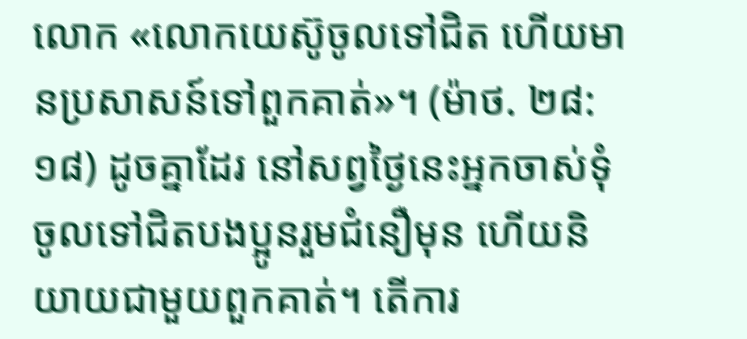លោក «លោកយេស៊ូចូលទៅជិត ហើយមានប្រសាសន៍ទៅពួកគាត់»។ (ម៉ាថ. ២៨:១៨) ដូចគ្នាដែរ នៅសព្វថ្ងៃនេះអ្នកចាស់ទុំចូលទៅជិតបងប្អូនរួមជំនឿមុន ហើយនិយាយជាមួយពួកគាត់។ តើការ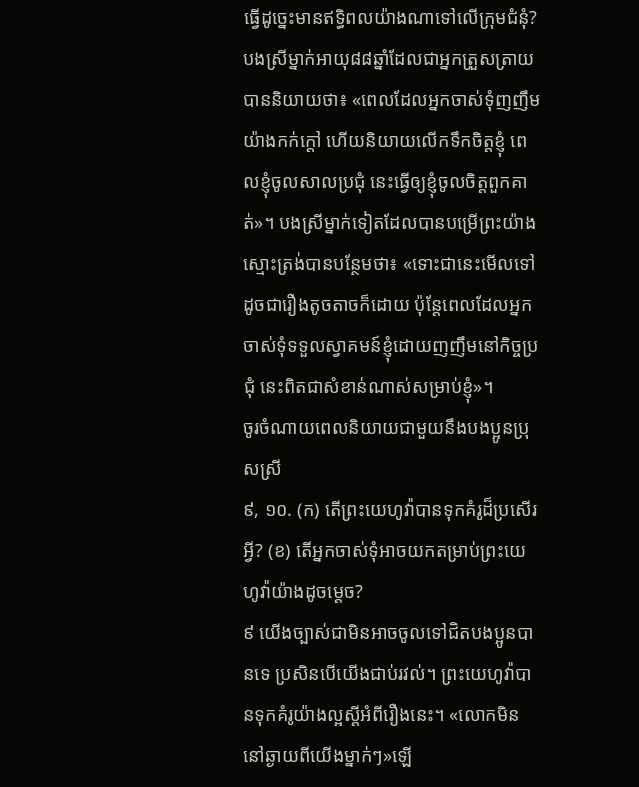ធ្វើដូច្នេះមានឥទ្ធិពលយ៉ាងណាទៅលើក្រុមជំនុំ? បងស្រីម្នាក់អាយុ៨៨ឆ្នាំដែលជាអ្នកត្រួសត្រាយបាននិយាយថា៖ «ពេលដែលអ្នកចាស់ទុំញញឹមយ៉ាងកក់ក្ដៅ ហើយនិយាយលើកទឹកចិត្តខ្ញុំ ពេលខ្ញុំចូលសាលប្រជុំ នេះធ្វើឲ្យខ្ញុំចូលចិត្តពួកគាត់»។ បងស្រីម្នាក់ទៀតដែលបានបម្រើព្រះយ៉ាងស្មោះត្រង់បានបន្ថែមថា៖ «ទោះជានេះមើលទៅដូចជារឿងតូចតាចក៏ដោយ ប៉ុន្តែពេលដែលអ្នកចាស់ទុំទទួលស្វាគមន៍ខ្ញុំដោយញញឹមនៅកិច្ចប្រជុំ នេះពិតជាសំខាន់ណាស់សម្រាប់ខ្ញុំ»។
ចូរចំណាយពេលនិយាយជាមួយនឹងបងប្អូនប្រុសស្រី
៩, ១០. (ក) តើព្រះយេហូវ៉ាបានទុកគំរូដ៏ប្រសើរអ្វី? (ខ) តើអ្នកចាស់ទុំអាចយកតម្រាប់ព្រះយេហូវ៉ាយ៉ាងដូចម្ដេច?
៩ យើងច្បាស់ជាមិនអាចចូលទៅជិតបងប្អូនបានទេ ប្រសិនបើយើងជាប់រវល់។ ព្រះយេហូវ៉ាបានទុកគំរូយ៉ាងល្អស្តីអំពីរឿងនេះ។ «លោកមិននៅឆ្ងាយពីយើងម្នាក់ៗ»ឡើ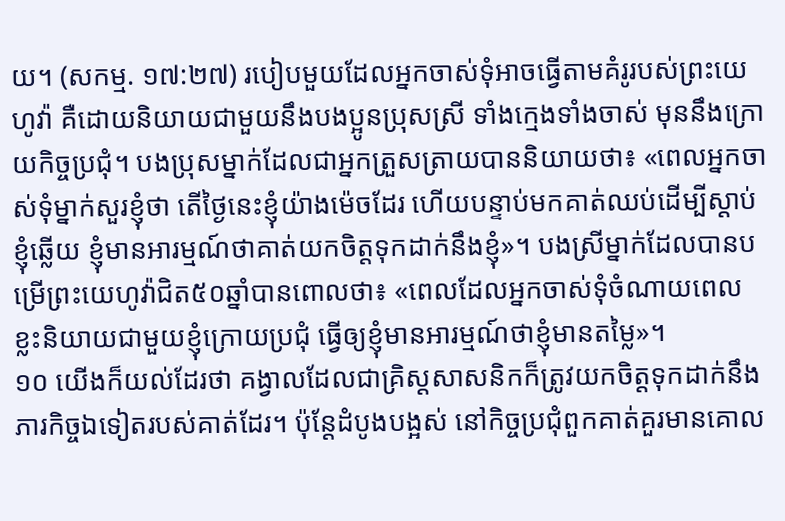យ។ (សកម្ម. ១៧:២៧) របៀបមួយដែលអ្នកចាស់ទុំអាចធ្វើតាមគំរូរបស់ព្រះយេហូវ៉ា គឺដោយនិយាយជាមួយនឹងបងប្អូនប្រុសស្រី ទាំងក្មេងទាំងចាស់ មុននឹងក្រោយកិច្ចប្រជុំ។ បងប្រុសម្នាក់ដែលជាអ្នកត្រួសត្រាយបាននិយាយថា៖ «ពេលអ្នកចាស់ទុំម្នាក់សួរខ្ញុំថា តើថ្ងៃនេះខ្ញុំយ៉ាងម៉េចដែរ ហើយបន្ទាប់មកគាត់ឈប់ដើម្បីស្ដាប់ខ្ញុំឆ្លើយ ខ្ញុំមានអារម្មណ៍ថាគាត់យកចិត្តទុកដាក់នឹងខ្ញុំ»។ បងស្រីម្នាក់ដែលបានបម្រើព្រះយេហូវ៉ាជិត៥០ឆ្នាំបានពោលថា៖ «ពេលដែលអ្នកចាស់ទុំចំណាយពេលខ្លះនិយាយជាមួយខ្ញុំក្រោយប្រជុំ ធ្វើឲ្យខ្ញុំមានអារម្មណ៍ថាខ្ញុំមានតម្លៃ»។
១០ យើងក៏យល់ដែរថា គង្វាលដែលជាគ្រិស្តសាសនិកក៏ត្រូវយកចិត្តទុកដាក់នឹងភារកិច្ចឯទៀតរបស់គាត់ដែរ។ ប៉ុន្តែដំបូងបង្អស់ នៅកិច្ចប្រជុំពួកគាត់គួរមានគោល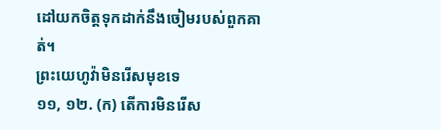ដៅយកចិត្តទុកដាក់នឹងចៀមរបស់ពួកគាត់។
ព្រះយេហូវ៉ាមិនរើសមុខទេ
១១, ១២. (ក) តើការមិនរើស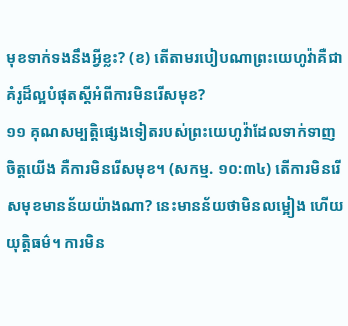មុខទាក់ទងនឹងអ្វីខ្លះ? (ខ) តើតាមរបៀបណាព្រះយេហូវ៉ាគឺជាគំរូដ៏ល្អបំផុតស្តីអំពីការមិនរើសមុខ?
១១ គុណសម្បត្ដិផ្សេងទៀតរបស់ព្រះយេហូវ៉ាដែលទាក់ទាញចិត្តយើង គឺការមិនរើសមុខ។ (សកម្ម. ១០:៣៤) តើការមិនរើសមុខមានន័យយ៉ាងណា? នេះមានន័យថាមិនលម្អៀង ហើយយុត្ដិធម៌។ ការមិន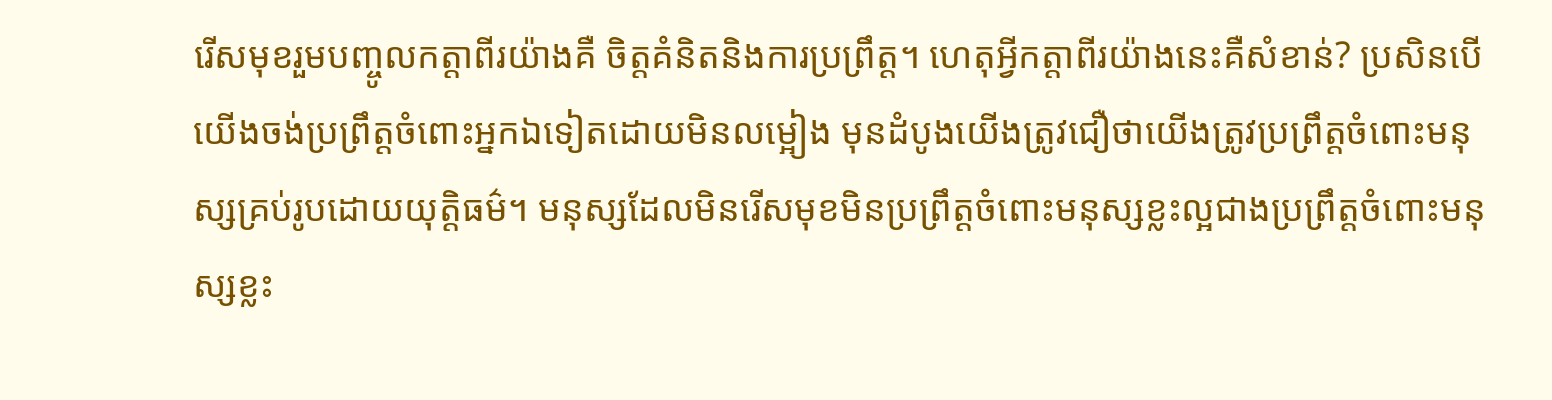រើសមុខរួមបញ្ចូលកត្ដាពីរយ៉ាងគឺ ចិត្តគំនិតនិងការប្រព្រឹត្ត។ ហេតុអ្វីកត្ដាពីរយ៉ាងនេះគឺសំខាន់? ប្រសិនបើយើងចង់ប្រព្រឹត្តចំពោះអ្នកឯទៀតដោយមិនលម្អៀង មុនដំបូងយើងត្រូវជឿថាយើងត្រូវប្រព្រឹត្តចំពោះមនុស្សគ្រប់រូបដោយយុត្ដិធម៌។ មនុស្សដែលមិនរើសមុខមិនប្រព្រឹត្តចំពោះមនុស្សខ្លះល្អជាងប្រព្រឹត្តចំពោះមនុស្សខ្លះ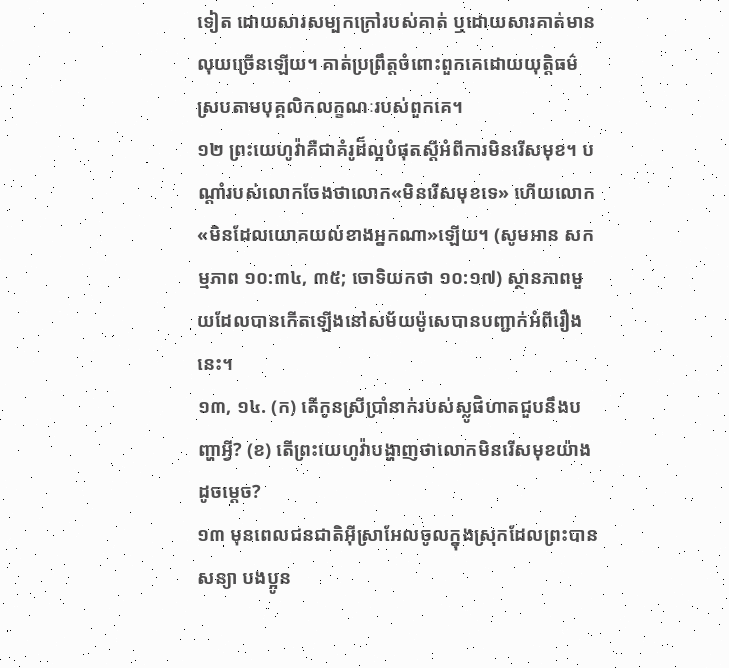ទៀត ដោយសារសម្បកក្រៅរបស់គាត់ ឬដោយសារគាត់មានលុយច្រើនឡើយ។ គាត់ប្រព្រឹត្តចំពោះពួកគេដោយយុត្ដិធម៌ស្របតាមបុគ្គលិកលក្ខណៈរបស់ពួកគេ។
១២ ព្រះយេហូវ៉ាគឺជាគំរូដ៏ល្អបំផុតស្តីអំពីការមិនរើសមុខ។ បណ្ដាំរបស់លោកចែងថាលោក«មិនរើសមុខទេ» ហើយលោក«មិនដែលយោគយល់ខាងអ្នកណា»ឡើយ។ (សូមអាន សកម្មភាព ១០:៣៤, ៣៥; ចោទិយកថា ១០:១៧) ស្ថានភាពមួយដែលបានកើតឡើងនៅសម័យម៉ូសេបានបញ្ជាក់អំពីរឿងនេះ។
១៣, ១៤. (ក) តើកូនស្រីប្រាំនាក់របស់ស្លូផិហាតជួបនឹងបញ្ហាអ្វី? (ខ) តើព្រះយេហូវ៉ាបង្ហាញថាលោកមិនរើសមុខយ៉ាងដូចម្ដេច?
១៣ មុនពេលជនជាតិអ៊ីស្រាអែលចូលក្នុងស្រុកដែលព្រះបានសន្យា បងប្អូន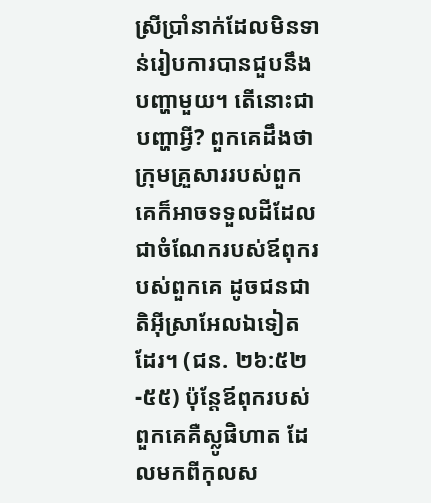ស្រីប្រាំនាក់ដែលមិនទាន់រៀបការបានជួបនឹងបញ្ហាមួយ។ តើនោះជាបញ្ហាអ្វី? ពួកគេដឹងថាក្រុមគ្រួសាររបស់ពួកគេក៏អាចទទួលដីដែលជាចំណែករបស់ឪពុករបស់ពួកគេ ដូចជនជាតិអ៊ីស្រាអែលឯទៀតដែរ។ (ជន. ២៦:៥២-៥៥) ប៉ុន្តែឪពុករបស់ពួកគេគឺស្លូផិហាត ដែលមកពីកុលស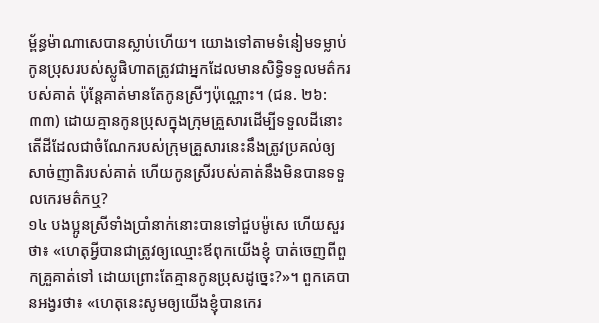ម្ព័ន្ធម៉ាណាសេបានស្លាប់ហើយ។ យោងទៅតាមទំនៀមទម្លាប់ កូនប្រុសរបស់ស្លូផិហាតត្រូវជាអ្នកដែលមានសិទ្ធិទទួលមត៌ករបស់គាត់ ប៉ុន្តែគាត់មានតែកូនស្រីៗប៉ុណ្ណោះ។ (ជន. ២៦:៣៣) ដោយគ្មានកូនប្រុសក្នុងក្រុមគ្រួសារដើម្បីទទួលដីនោះ តើដីដែលជាចំណែករបស់ក្រុមគ្រួសារនេះនឹងត្រូវប្រគល់ឲ្យសាច់ញាតិរបស់គាត់ ហើយកូនស្រីរបស់គាត់នឹងមិនបានទទួលកេរមត៌កឬ?
១៤ បងប្អូនស្រីទាំងប្រាំនាក់នោះបានទៅជួបម៉ូសេ ហើយសួរថា៖ «ហេតុអ្វីបានជាត្រូវឲ្យឈ្មោះឪពុកយើងខ្ញុំ បាត់ចេញពីពួកគ្រួគាត់ទៅ ដោយព្រោះតែគ្មានកូនប្រុសដូច្នេះ?»។ ពួកគេបានអង្វរថា៖ «ហេតុនេះសូមឲ្យយើងខ្ញុំបានកេរ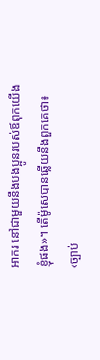អាករ នៅជាមួយនឹងបងប្អូនរបស់ឪពុកយើងខ្ញុំផង»។ តើម៉ូសេបានឆ្លើយនឹងពួកគេថា៖ ‹ច្បាប់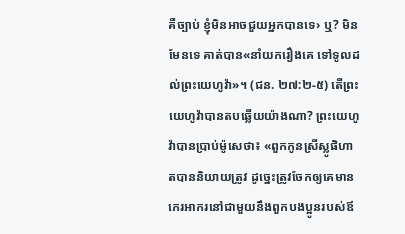គឺច្បាប់ ខ្ញុំមិនអាចជួយអ្នកបានទេ› ឬ? មិនមែនទេ គាត់បាន«នាំយករឿងគេ ទៅទូលដល់ព្រះយេហូវ៉ា»។ (ជន. ២៧:២-៥) តើព្រះយេហូវ៉ាបានតបឆ្លើយយ៉ាងណា? ព្រះយេហូវ៉ាបានប្រាប់ម៉ូសេថា៖ «ពួកកូនស្រីស្លូផិហាតបាននិយាយត្រូវ ដូច្នេះត្រូវចែកឲ្យគេមានកេរអាករនៅជាមួយនឹងពួកបងប្អូនរបស់ឪ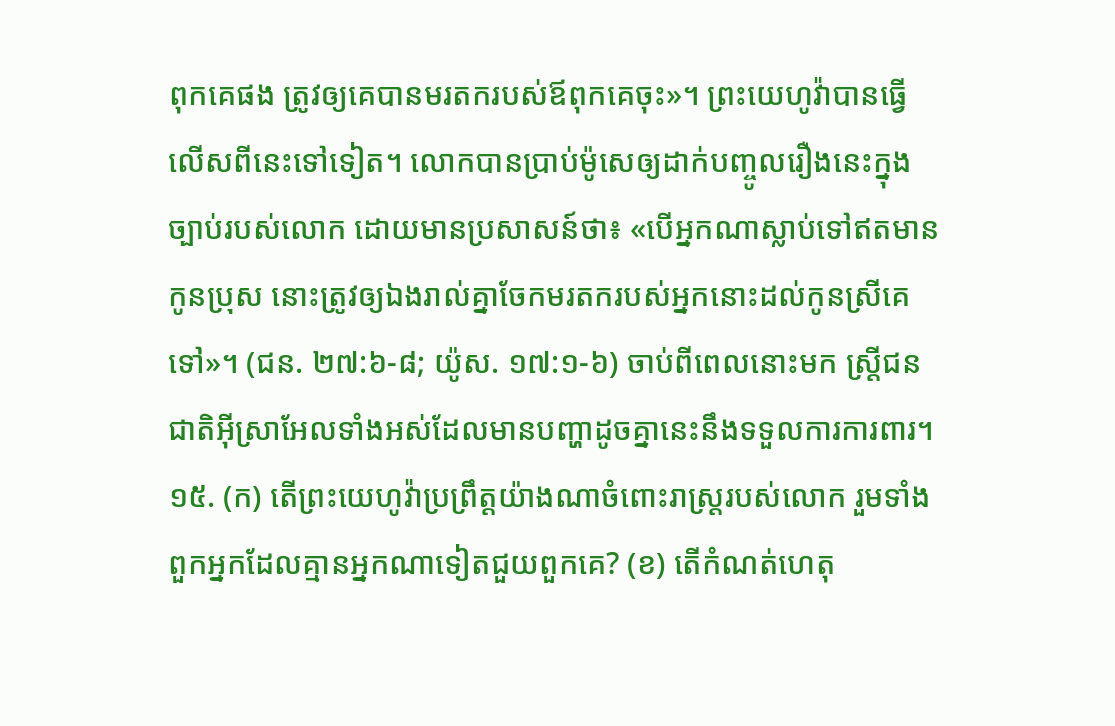ពុកគេផង ត្រូវឲ្យគេបានមរតករបស់ឪពុកគេចុះ»។ ព្រះយេហូវ៉ាបានធ្វើលើសពីនេះទៅទៀត។ លោកបានប្រាប់ម៉ូសេឲ្យដាក់បញ្ចូលរឿងនេះក្នុងច្បាប់របស់លោក ដោយមានប្រសាសន៍ថា៖ «បើអ្នកណាស្លាប់ទៅឥតមានកូនប្រុស នោះត្រូវឲ្យឯងរាល់គ្នាចែកមរតករបស់អ្នកនោះដល់កូនស្រីគេទៅ»។ (ជន. ២៧:៦-៨; យ៉ូស. ១៧:១-៦) ចាប់ពីពេលនោះមក ស្ត្រីជនជាតិអ៊ីស្រាអែលទាំងអស់ដែលមានបញ្ហាដូចគ្នានេះនឹងទទួលការការពារ។
១៥. (ក) តើព្រះយេហូវ៉ាប្រព្រឹត្តយ៉ាងណាចំពោះរាស្ត្ររបស់លោក រួមទាំងពួកអ្នកដែលគ្មានអ្នកណាទៀតជួយពួកគេ? (ខ) តើកំណត់ហេតុ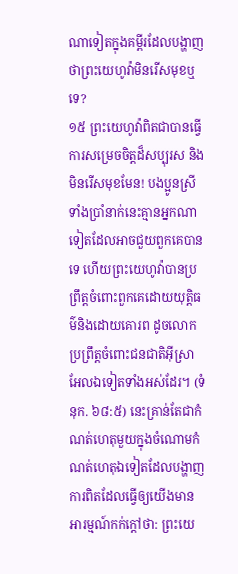ណាទៀតក្នុងគម្ពីរដែលបង្ហាញថាព្រះយេហូវ៉ាមិនរើសមុខឬទេ?
១៥ ព្រះយេហូវ៉ាពិតជាបានធ្វើការសម្រេចចិត្តដ៏សប្បុរស និងមិនរើសមុខមែន! បងប្អូនស្រីទាំងប្រាំនាក់នេះគ្មានអ្នកណាទៀតដែលអាចជួយពួកគេបានទេ ហើយព្រះយេហូវ៉ាបានប្រព្រឹត្តចំពោះពួកគេដោយយុត្ដិធម៌និងដោយគោរព ដូចលោកប្រព្រឹត្តចំពោះជនជាតិអ៊ីស្រាអែលឯទៀតទាំងអស់ដែរ។ (ទំនុក. ៦៨:៥) នេះគ្រាន់តែជាកំណត់ហេតុមួយក្នុងចំណោមកំណត់ហេតុឯទៀតដែលបង្ហាញការពិតដែលធ្វើឲ្យយើងមានអារម្មណ៍កក់ក្ដៅថា: ព្រះយេ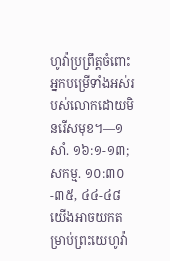ហូវ៉ាប្រព្រឹត្តចំពោះអ្នកបម្រើទាំងអស់របស់លោកដោយមិនរើសមុខ។—១សាំ. ១៦:១-១៣; សកម្ម. ១០:៣០-៣៥, ៤៤-៤៨
យើងអាចយកតម្រាប់ព្រះយេហូវ៉ា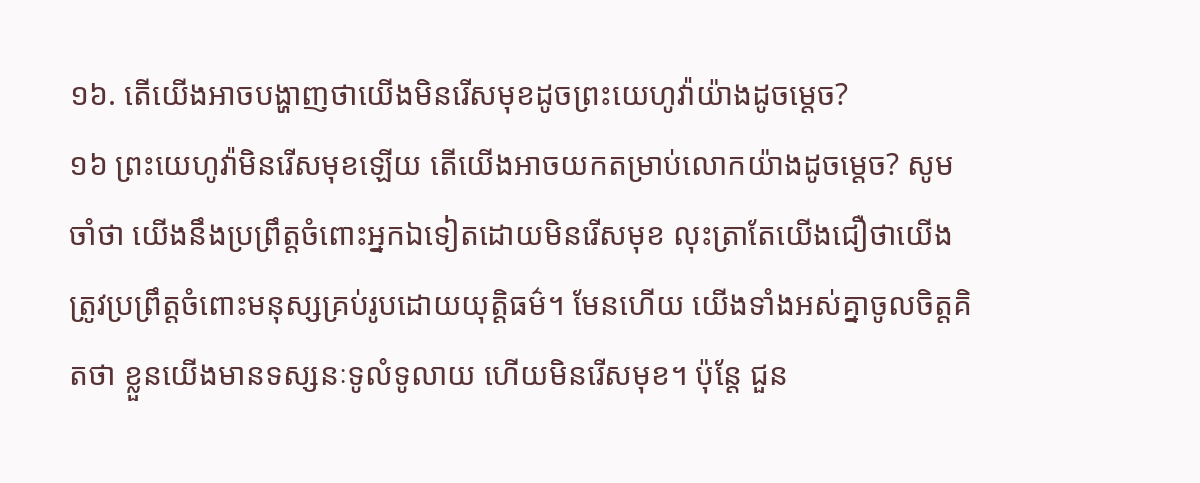១៦. តើយើងអាចបង្ហាញថាយើងមិនរើសមុខដូចព្រះយេហូវ៉ាយ៉ាងដូចម្ដេច?
១៦ ព្រះយេហូវ៉ាមិនរើសមុខឡើយ តើយើងអាចយកតម្រាប់លោកយ៉ាងដូចម្ដេច? សូមចាំថា យើងនឹងប្រព្រឹត្តចំពោះអ្នកឯទៀតដោយមិនរើសមុខ លុះត្រាតែយើងជឿថាយើងត្រូវប្រព្រឹត្តចំពោះមនុស្សគ្រប់រូបដោយយុត្ដិធម៌។ មែនហើយ យើងទាំងអស់គ្នាចូលចិត្តគិតថា ខ្លួនយើងមានទស្សនៈទូលំទូលាយ ហើយមិនរើសមុខ។ ប៉ុន្តែ ជួន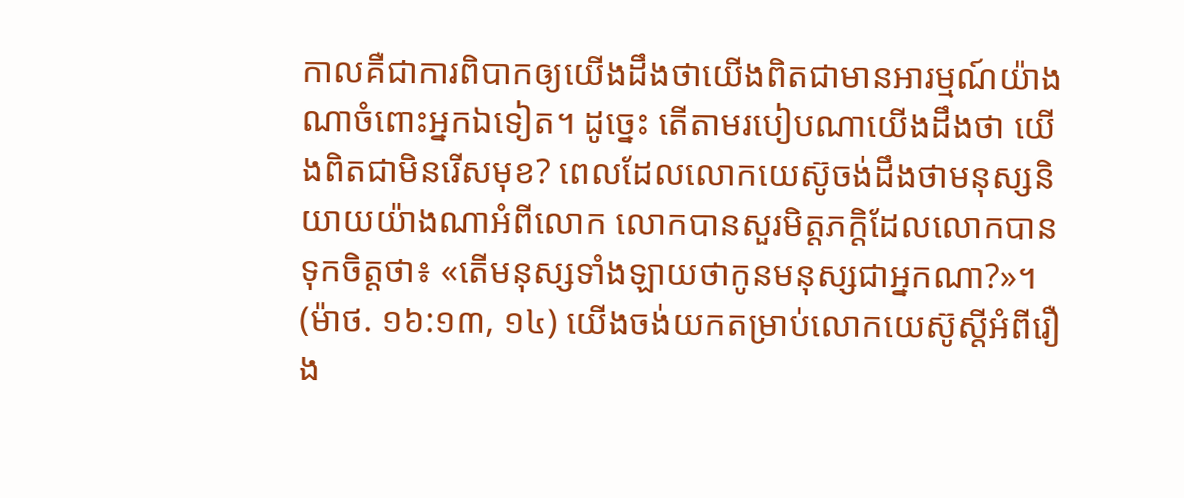កាលគឺជាការពិបាកឲ្យយើងដឹងថាយើងពិតជាមានអារម្មណ៍យ៉ាងណាចំពោះអ្នកឯទៀត។ ដូច្នេះ តើតាមរបៀបណាយើងដឹងថា យើងពិតជាមិនរើសមុខ? ពេលដែលលោកយេស៊ូចង់ដឹងថាមនុស្សនិយាយយ៉ាងណាអំពីលោក លោកបានសួរមិត្តភក្ដិដែលលោកបានទុកចិត្តថា៖ «តើមនុស្សទាំងឡាយថាកូនមនុស្សជាអ្នកណា?»។ (ម៉ាថ. ១៦:១៣, ១៤) យើងចង់យកតម្រាប់លោកយេស៊ូស្តីអំពីរឿង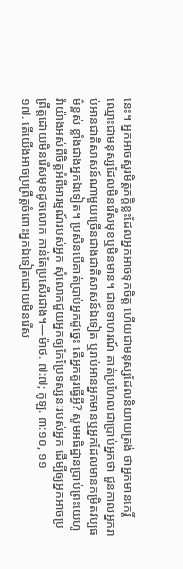នេះ។ អ្នកអាចសួរមិត្តភក្ដិខ្លះដែលអ្នកអាចទុកចិត្ត ហើយជាមនុស្សដែលនិយាយត្រង់ ថាអ្នកមានកេរ្ដិ៍ឈ្មោះជាមនុស្សដែលមិនរើសមុខឬមិនមាន។ ជាឧទាហរណ៍ គាត់ប្រហែលជាប្រាប់អ្នកថា ជួនកាលអ្នករាប់អានជាតិសាសន៍ណាមួយច្រើនជាងជាតិសាសន៍ឯទៀត ឬរាប់អានអ្នកមានឬអ្នកដែលមានកម្រិតវប្បធម៌ខ្ពស់ ខ្លាំងជាងអ្នកឯទៀត។ ប្រសិនបើគាត់ប្រាប់អ្នកដូច្នេះ តើអ្នកគួរធ្វើអ្វី? សូមអធិដ្ឋានប្រាប់ព្រះយេហូវ៉ាយ៉ាងអស់ពីចិត្តអំពីអារម្មណ៍របស់អ្នក សុំលោកជួយអ្នកឲ្យកែប្រែទស្សនៈរបស់អ្នក ដើម្បីឲ្យអ្នកអាចប្រព្រឹត្តដោយមិនរើសមុខដូចលោក កាន់តែប្រសើរជាង។—ម៉ាថ. ៧:៧; កូឡ. ៣:១០, ១១
១៧. តើយើងអាចប្រព្រឹត្តចំពោះអ្នកឯទៀតដោយមិនរើស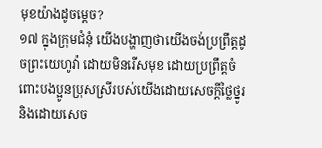មុខយ៉ាងដូចម្ដេច?
១៧ ក្នុងក្រុមជំនុំ យើងបង្ហាញថាយើងចង់ប្រព្រឹត្តដូចព្រះយេហូវ៉ា ដោយមិនរើសមុខ ដោយប្រព្រឹត្តចំពោះបងប្អូនប្រុសស្រីរបស់យើងដោយសេចក្ដីថ្លៃថ្នូរនិងដោយសេច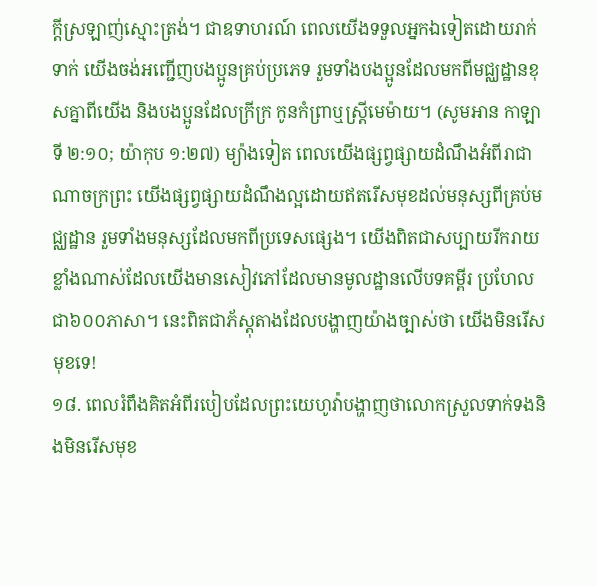ក្ដីស្រឡាញ់ស្មោះត្រង់។ ជាឧទាហរណ៍ ពេលយើងទទួលអ្នកឯទៀតដោយរាក់ទាក់ យើងចង់អញ្ជើញបងប្អូនគ្រប់ប្រភេទ រួមទាំងបងប្អូនដែលមកពីមជ្ឈដ្ឋានខុសគ្នាពីយើង និងបងប្អូនដែលក្រីក្រ កូនកំព្រាឬស្ត្រីមេម៉ាយ។ (សូមអាន កាឡាទី ២:១០; យ៉ាកុប ១:២៧) ម្យ៉ាងទៀត ពេលយើងផ្សព្វផ្សាយដំណឹងអំពីរាជាណាចក្រព្រះ យើងផ្សព្វផ្សាយដំណឹងល្អដោយឥតរើសមុខដល់មនុស្សពីគ្រប់មជ្ឈដ្ឋាន រួមទាំងមនុស្សដែលមកពីប្រទេសផ្សេង។ យើងពិតជាសប្បាយរីករាយខ្លាំងណាស់ដែលយើងមានសៀវភៅដែលមានមូលដ្ឋានលើបទគម្ពីរ ប្រហែលជា៦០០ភាសា។ នេះពិតជាភ័ស្តុតាងដែលបង្ហាញយ៉ាងច្បាស់ថា យើងមិនរើសមុខទេ!
១៨. ពេលរំពឹងគិតអំពីរបៀបដែលព្រះយេហូវ៉ាបង្ហាញថាលោកស្រួលទាក់ទងនិងមិនរើសមុខ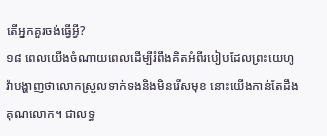តើអ្នកគួរចង់ធ្វើអ្វី?
១៨ ពេលយើងចំណាយពេលដើម្បីរំពឹងគិតអំពីរបៀបដែលព្រះយេហូវ៉ាបង្ហាញថាលោកស្រួលទាក់ទងនិងមិនរើសមុខ នោះយើងកាន់តែដឹងគុណលោក។ ជាលទ្ធ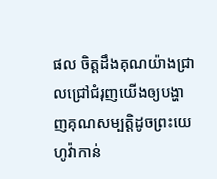ផល ចិត្តដឹងគុណយ៉ាងជ្រាលជ្រៅជំរុញយើងឲ្យបង្ហាញគុណសម្បត្ដិដូចព្រះយេហូវ៉ាកាន់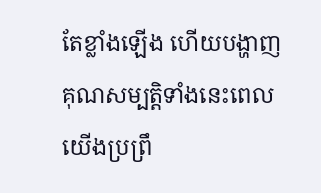តែខ្លាំងឡើង ហើយបង្ហាញគុណសម្បត្ដិទាំងនេះពេលយើងប្រព្រឹ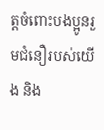ត្តចំពោះបងប្អូនរួមជំនឿរបស់យើង និង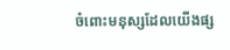ចំពោះមនុស្សដែលយើងផ្ស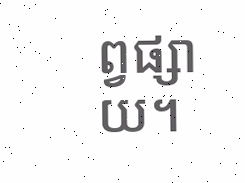ព្វផ្សាយ។